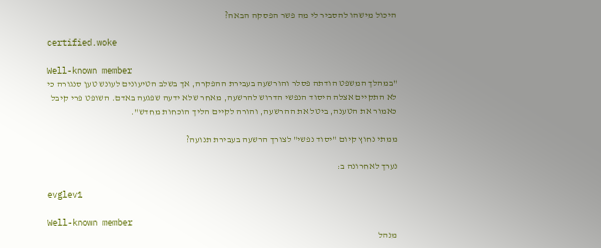היכול מישהו להסביר לי מה פשר הפסקה הבאה?

certified.woke

Well-known member
"במהלך המשפט הודתה פסלר והורשעה בעבירת ההפקרה, אך בשלב הטיעונים לעונש טען סנגורה כי לא התקיים אצלה היסוד הנפשי הדרוש להרשעה, מאחר שלא ידעה שפגעה באדם. השופט פרי קיבל כאמור את הטענה, ביטל את ההרשעה, והורה לקיים הליך הוכחות מחדש".

ממתי נחוץ קיום "יסוד נפשי" לצורך הרשעה בעבירת תנועה?

נערך לאחרונה ב:

evglev1

Well-known member
מנהל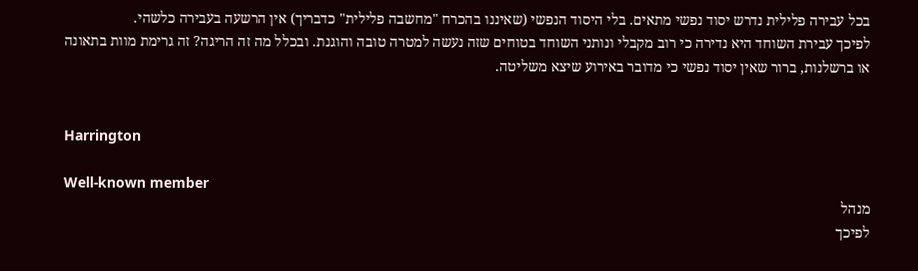בכל עבירה פלילית נדרש יסוד נפשי מתאים. בלי היסוד הנפשי (שאיננו בהכרח "מחשבה פלילית" כדבריך) אין הרשעה בעבירה כלשהי.
לפיכך עבירת השוחד היא נדירה כי רוב מקבלי ונותני השוחד בטוחים שזה נעשה למטרה טובה והוגנת. ובכלל מה זה הריגה? זה גרימת מוות בתאונה או ברשלנות, ברור שאין יסוד נפשי כי מדובר באירוע שיצא משליטה.


Harrington

Well-known member
מנהל
לפיכך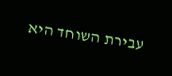עבירת השוחד היא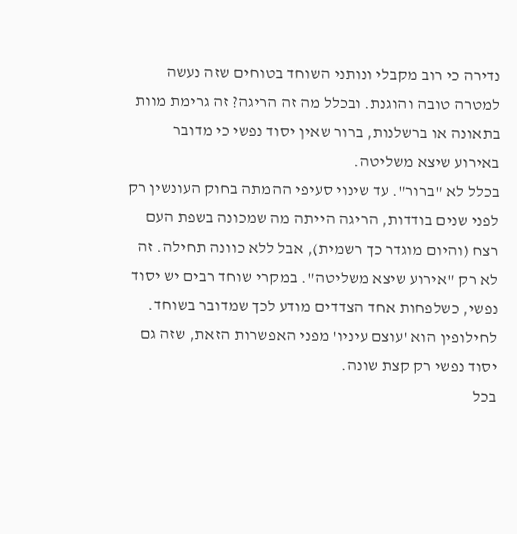נדירה כי רוב מקבלי ונותני השוחד בטוחים שזה נעשה למטרה טובה והוגנת. ובכלל מה זה הריגה? זה גרימת מוות בתאונה או ברשלנות, ברור שאין יסוד נפשי כי מדובר באירוע שיצא משליטה.
בכלל לא "ברור". עד שינוי סעיפי ההמתה בחוק העונשין רק לפני שנים בודדות, הריגה הייתה מה שמכונה בשפת העם רצח (והיום מוגדר כך רשמית), אבל ללא כוונה תחילה. זה לא רק "אירוע שיצא משליטה". במקרי שוחד רבים יש יסוד נפשי, כשלפחות אחד הצדדים מודע לכך שמדובר בשוחד. לחילופין הוא 'עוצם עיניו' מפני האפשרות הזאת, שזה גם יסוד נפשי רק קצת שונה.
בכל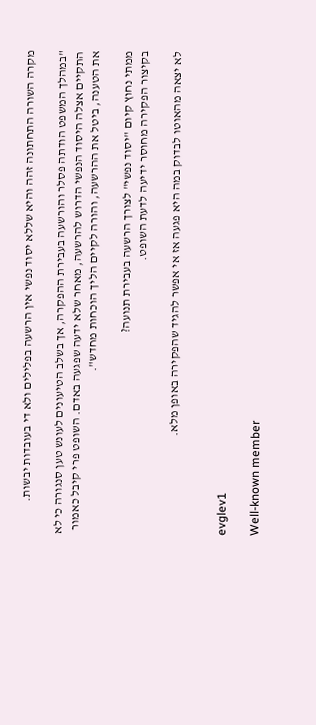מקרה השורה התחתונה זהה והיא שללא יסוד נפשי אין הרשעה בפלילים ולא די בעובדות יבשות.

"במהלך המשפט הודתה פסלר והורשעה בעבירת ההפקרה, אך בשלב הטיעונים לעונש טען סנגורה כי לא התקיים אצלה היסוד הנפשי הדרוש להרשעה, מאחר שלא ידעה שפגעה באדם. השופט פרי קיבל כאמור את הטענה, ביטל את ההרשעה, והורה לקיים הליך הוכחות מחדש".

ממתי נחוץ קיום "יסוד נפשי" לצורך הרשעה בעבירת תנועה?
בקיצור הפקירה מחוסר ידיעה לדעת השופט.

לא יצאה מהאוטו לבדוק במה היא פגעה אז אי אפשר להגיד שהפקירה באופן מלא.


evglev1

Well-known member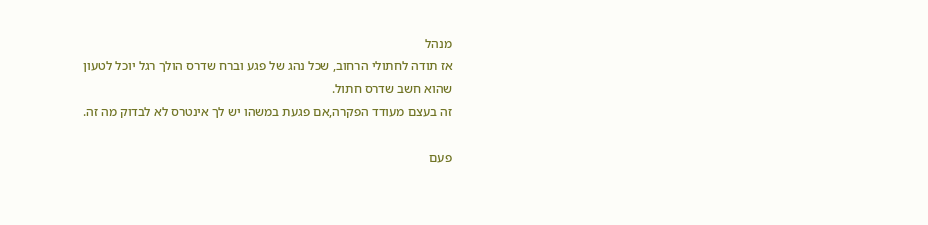מנהל
אז תודה לחתולי הרחוב, שכל נהג של פגע וברח שדרס הולך רגל יוכל לטעון שהוא חשב שדרס חתול.
זה בעצם מעודד הפקרה,אם פגעת במשהו יש לך אינטרס לא לבדוק מה זה.

פעם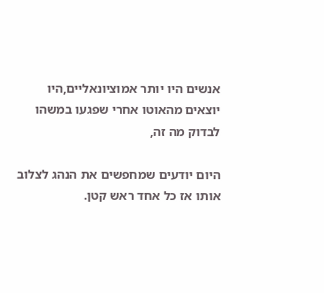אנשים היו יותר אמוציונאליים,היו יוצאים מהאוטו אחרי שפגעו במשהו לבדוק מה זה,

היום יודעים שמחפשים את הנהג לצלוב אותו אז כל אחד ראש קטן.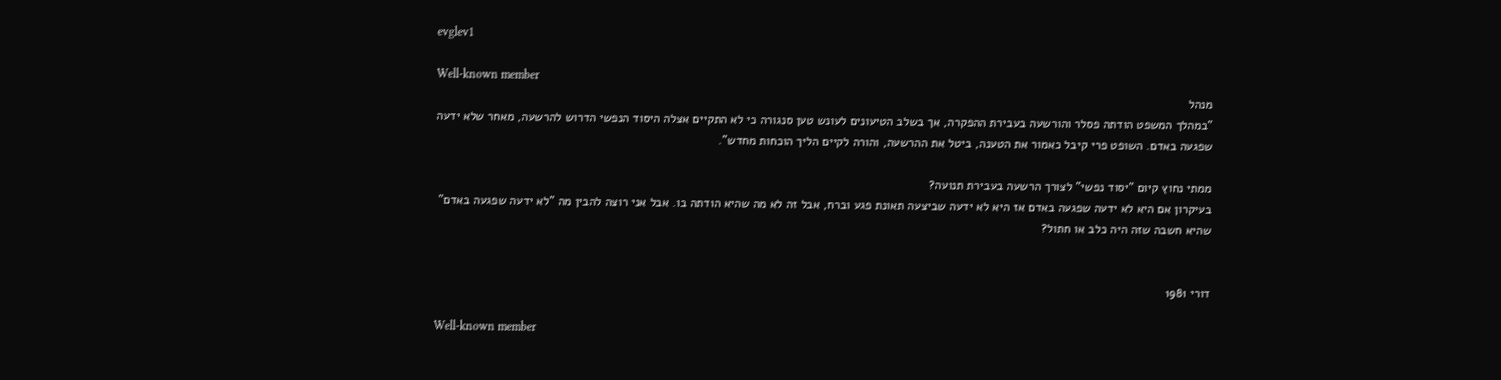evglev1

Well-known member
מנהל
"במהלך המשפט הודתה פסלר והורשעה בעבירת ההפקרה, אך בשלב הטיעונים לעונש טען סנגורה כי לא התקיים אצלה היסוד הנפשי הדרוש להרשעה, מאחר שלא ידעה שפגעה באדם. השופט פרי קיבל כאמור את הטענה, ביטל את ההרשעה, והורה לקיים הליך הוכחות מחדש".

ממתי נחוץ קיום "יסוד נפשי" לצורך הרשעה בעבירת תנועה?
בעיקרון אם היא לא ידעה שפגעה באדם אז היא לא ידעה שביצעה תאונת פגע וברח, אבל זה לא מה שהיא הודתה בו. אבל אני רוצה להבין מה "לא ידעה שפגעה באדם" שהיא חשבה שזה היה כלב או חתול?


דורי 1981

Well-known member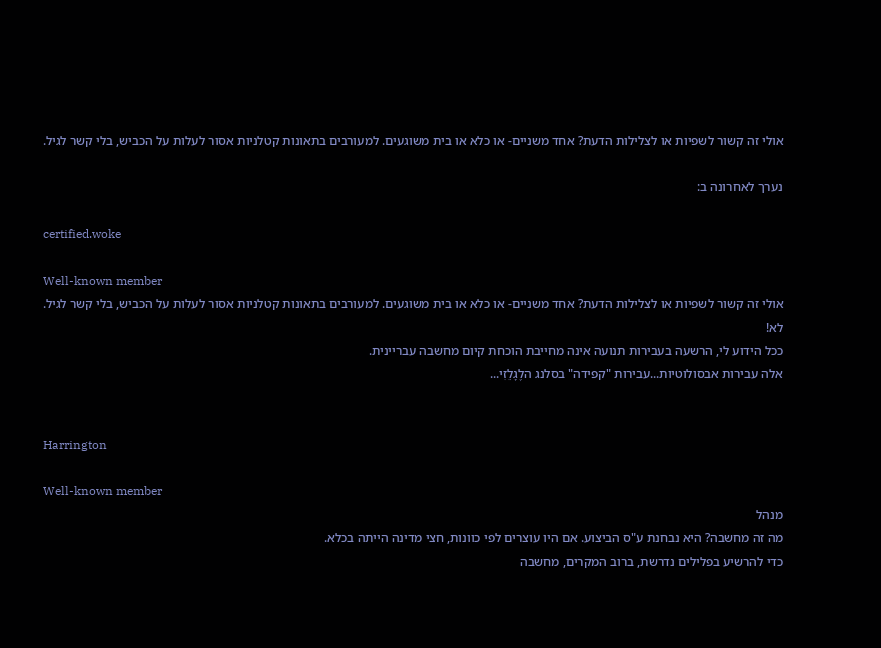אולי זה קשור לשפיות או לצלילות הדעת? אחד משניים- או כלא או בית משוגעים. למעורבים בתאונות קטלניות אסור לעלות על הכביש, בלי קשר לגיל.

נערך לאחרונה ב:

certified.woke

Well-known member
אולי זה קשור לשפיות או לצלילות הדעת? אחד משניים- או כלא או בית משוגעים. למעורבים בתאונות קטלניות אסור לעלות על הכביש, בלי קשר לגיל.
לא!
ככל הידוע לי, הרשעה בעבירות תנועה אינה מחייבת הוכחת קיום מחשבה עבריינית.
אלה עבירות אבסולוטיות...עבירות "קפידה" בסלנג הלֶגָלֵזִי...


Harrington

Well-known member
מנהל
מה זה מחשבה? היא נבחנת ע"ס הביצוע. אם היו עוצרים לפי כוונות, חצי מדינה הייתה בכלא.
כדי להרשיע בפלילים נדרשת, ברוב המקרים, מחשבה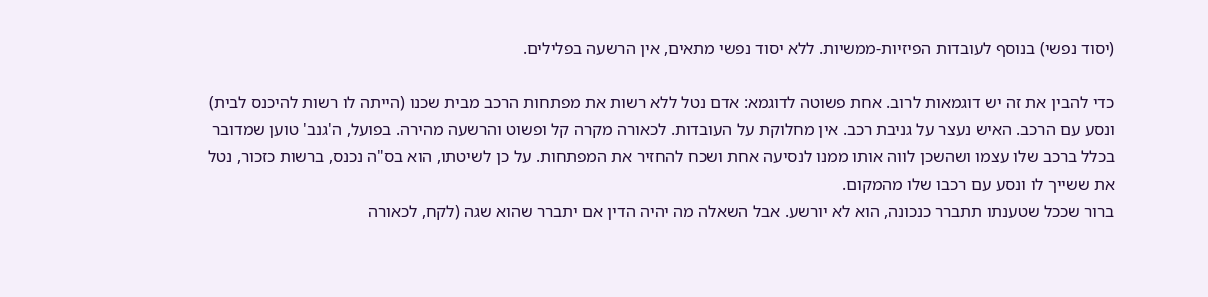(יסוד נפשי) בנוסף לעובדות הפיזיות-ממשיות. ללא יסוד נפשי מתאים, אין הרשעה בפלילים.

כדי להבין את זה יש דוגמאות לרוב. אחת פשוטה לדוגמא: אדם נטל ללא רשות את מפתחות הרכב מבית שכנו (הייתה לו רשות להיכנס לבית) ונסע עם הרכב. האיש נעצר על גניבת רכב. אין מחלוקת על העובדות. לכאורה מקרה קל ופשוט והרשעה מהירה. בפועל, ה'גנב' טוען שמדובר בכלל ברכב שלו עצמו ושהשכן לווה אותו ממנו לנסיעה אחת ושכח להחזיר את המפתחות. על כן לשיטתו, הוא בס"ה נכנס, ברשות כזכור, נטל את ששייך לו ונסע עם רכבו שלו מהמקום.
ברור שככל שטענתו תתברר כנכונה, הוא לא יורשע. אבל השאלה מה יהיה הדין אם יתברר שהוא שגה (לקח, לכאורה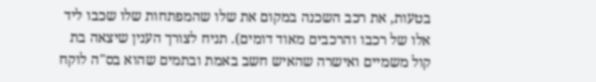בטעות, את רכב השכנה במקום את שלו שהמפתחות שלו שכבו ליד אלו של רכבו והרכבים מאוד דומים). תניח לצורך הענין שיצאה בת קול משמיים ואישרה שהאיש חשב באמת ובתמים שהוא בס"ה לוקח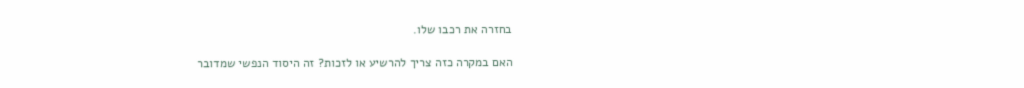בחזרה את רכבו שלו.

האם במקרה כזה צריך להרשיע או לזכות? זה היסוד הנפשי שמדובר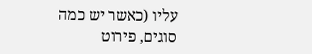עליו (כאשר יש כמה סוגים, פירוט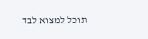תוכל למצוא לבד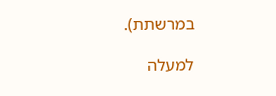במרשתת).

למעלה